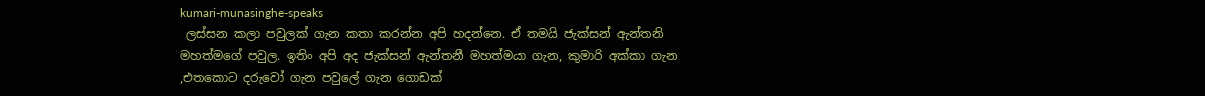kumari-munasinghe-speaks
 ලස්සන කලා පවුලක් ගැන කතා කරන්න අපි හදන්නෙ. ඒ තමයි ජැක්සන් ඇන්තනි මහත්මගේ පවුල. ඉතිං අපි අද ජැක්සන් ඇන්තනී මහත්මයා ගැන, කුමාරි අක්කා ගැන ,එතකොට දරුවෝ ගැන පවුලේ ගැන ගොඩක්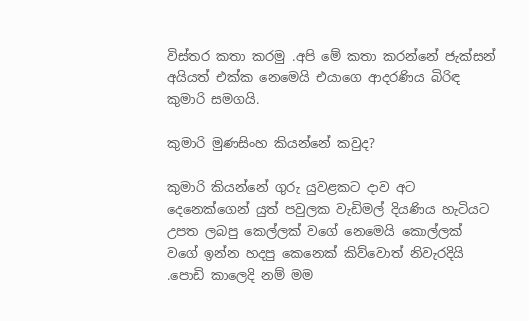විස්තර කතා කරමු .අපි මේ කතා කරන්නේ ජැක්සන් අයියත් එක්ක නෙමෙයි එයාගෙ ආදරණිය බිරිඳ කුමාරි සමගයි.

කුමාරි මුණසිංහ කියන්නේ කවුද?

කුමාරි කියන්නේ ගුරු යුවළකට දාව අට දෙනෙක්ගෙන් යුත් පවුලක වැඩිමල් දියණිය හැටියට උපත ලබපු කෙල්ලක් වගේ නෙමෙයි කොල්ලක් වගේ ඉන්න හදපු කෙනෙක් කිව්වොත් නිවැරදියි .පොඩි කාලෙදි නම් මම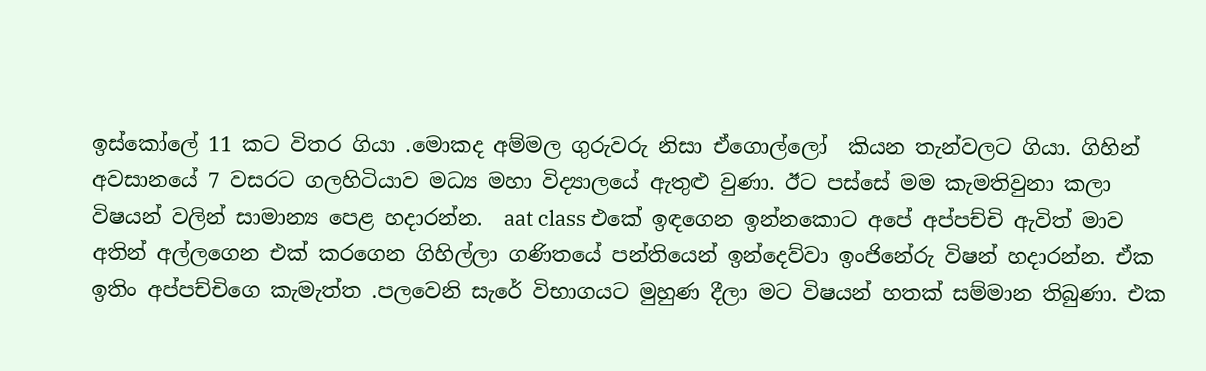ඉස්කෝලේ 11 කට විතර ගියා .මොකද අම්මල ගුරුවරු නිසා ඒගොල්ලෝ  කියන තැන්වලට ගියා. ගිහින් අවසානයේ 7 වසරට ගලහිටියාව මධ්‍ය මහා විද්‍යාලයේ ඇතුළු වුණා. ඊට පස්සේ මම කැමතිවුනා කලා විෂයන් වලින් සාමාන්‍ය පෙළ හදාරන්න.  aat class එකේ ඉඳගෙන ඉන්නකොට අපේ අප්පච්චි ඇවිත් මාව අතින් අල්ලගෙන එක් කරගෙන ගිහිල්ලා ගණිතයේ පන්තියෙන් ඉන්දෙව්වා ඉංජිනේරු විෂන් හදාරන්න. ඒක ඉතිං අප්පච්චිගෙ කැමැත්ත .පලවෙනි සැරේ විභාගයට මුහුණ දීලා මට විෂයන් හතක් සම්මාන තිබුණා. එක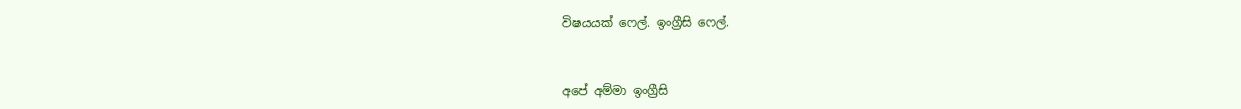විෂයයක් ෆෙල්. ඉංග්‍රීසි ෆෙල්.



අපේ අම්මා ඉංග්‍රීසි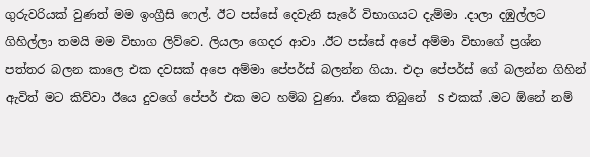ගුරුවරියක් වුණත් මම ඉංග්‍රීසි ෆෙල්. ඊට පස්සේ දෙවැනි සැරේ විභාගයට දැම්මා .දාලා දඹුල්ලට ගිහිල්ලා තමයි මම විභාග ලිව්වෙ. ලියලා ගෙදර ආවා .ඊට පස්සේ අපේ අම්මා විභාගේ ප්‍රශ්න පත්තර බලන කාලෙ එක දවසක් අපෙ අම්මා පේපර්ස් බලන්න ගියා. එදා පේපර්ස් ගේ බලන්න ගිහින් ඇවිත් මට කිව්වා ඊයෙ දුවගේ පේපර් එක මට හම්බ වුණා. ඒකෙ තිබුනේ  S එකක් .මට ඕනේ නම්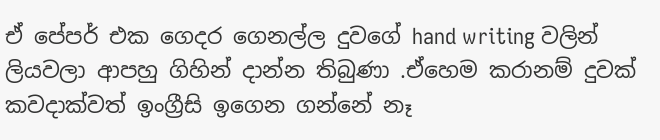ඒ පේපර් එක ගෙදර ගෙනල්ල දුවගේ hand writing වලින් ලියවලා ආපහු ගිහින් දාන්න තිබුණා .ඒහෙම කරානම් දුවක් කවදාක්වත් ඉංග්‍රීසි ඉගෙන ගන්නේ නෑ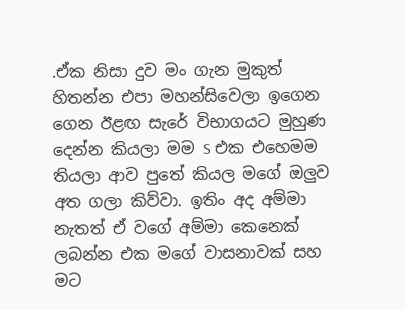.ඒක නිසා දුව මං ගැන මුකුත් හිතන්න එපා මහන්සිවෙලා ඉගෙන ගෙන ඊළඟ සැරේ විභාගයට මුහුණ දෙන්න කියලා මම S එක එහෙමම තියලා ආව පුතේ කියල මගේ ඔලුව අත ගලා කිව්වා. ඉතිං අද අම්මා නැතත් ඒ වගේ අම්මා කෙනෙක් ලබන්න එක මගේ වාසනාවක් සහ මට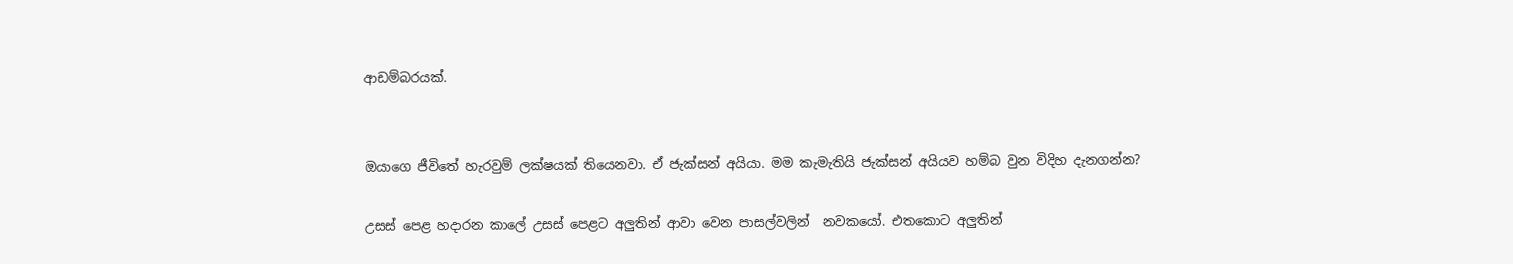ආඩම්බරයක්.


ඔයාගෙ ජීවිතේ හැරවුම් ලක්ෂයක් තියෙනවා. ඒ ජැක්සන් අයියා. මම කැමැතියි ජැක්සන් අයියව හම්බ වුන විදිහ දැනගන්න?

උසස් පෙළ හදාරන කාලේ උසස් පෙළට අලුතින් ආවා වෙන පාසල්වලින්  නවකයෝ. එතකොට අලුතින්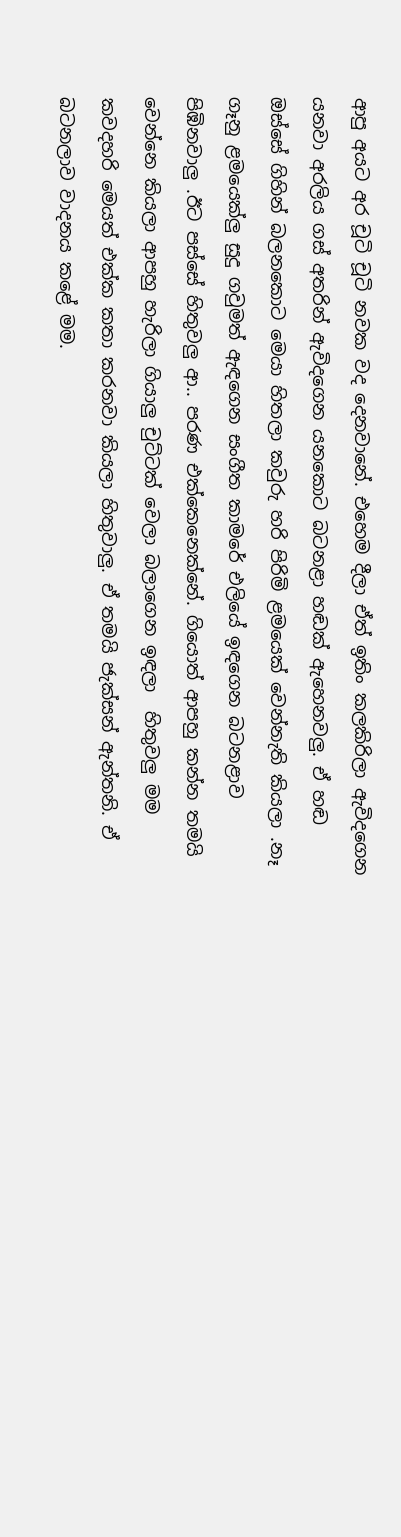ආපු අයට අර චූටි චූටි නවක වද දෙනවානේ. එහෙම දීලා ඒත් ඉතිං කලකිරිලා ඇවිදගෙන යනවා අරලිය ගස් අතරින් ඇවිදගෙන යනකොට බටනළා හඬක් ඇහෙනවලු. ඒ හඬ ඔස්සේ ගිහින් බලනකොට මෙයා හිතලා කවුරු හරි පිරිමි ළමයෙක් වෙන්නැති කියලා .නෑ ගෑනු ළමයෙක්ලු සුදු ගවුමත් ඇඳගෙන සංගීත කාමරේ එලියේ ඉඳගෙන බටනළාව පිඹිනවාලු .ඊට පස්සේ හිතුවලු ආ.. පරණ එක්කෙනෙක්නේ. ගියොත් ආපහු කන්න තමයි වෙන්නෙ කියලා ආපහු හැරිලා ගියාලු චුට්ටක් වෙලා බලාගෙන ඉඳලා  හිතුවලු මම කවදහරි මෙයත් එක්ක කතා කරනවා කියලා හිතුවාලු. ඒ තමයි ජැක්සන් ඇන්තනි. ඒ බටනලාව වාදනය කළේ මම.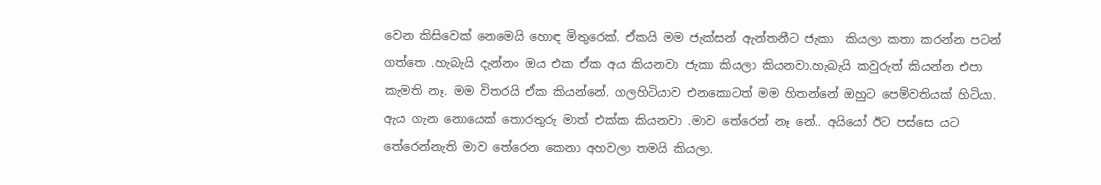වෙන කිසිවෙක් නෙමෙයි හොඳ මිතුරෙක්. ඒකයි මම ජැක්සන් ඇන්තනීට ජැකා  කියලා කතා කරන්න පටන් ගත්තෙ .හැබැයි දැන්නං ඔය එක ඒක අය කියනවා ජැකා කියලා කියනවා.හැබැයි කවුරුත් කියන්න එපා කැමති නෑ. මම විතරයි ඒක කියන්නේ. ගලහිටියාව එනකොටත් මම හිතන්නේ ඔහුට පෙම්වතියක් හිටියා. ඇය ගැන නොයෙක් තොරතුරු මාත් එක්ක කියනවා .මාව තේරෙන් නෑ නේ.. අයියෝ ඊට පස්සෙ යට තේරෙන්නැති මාව තේරෙන කෙනා අහවලා තමයි කියලා.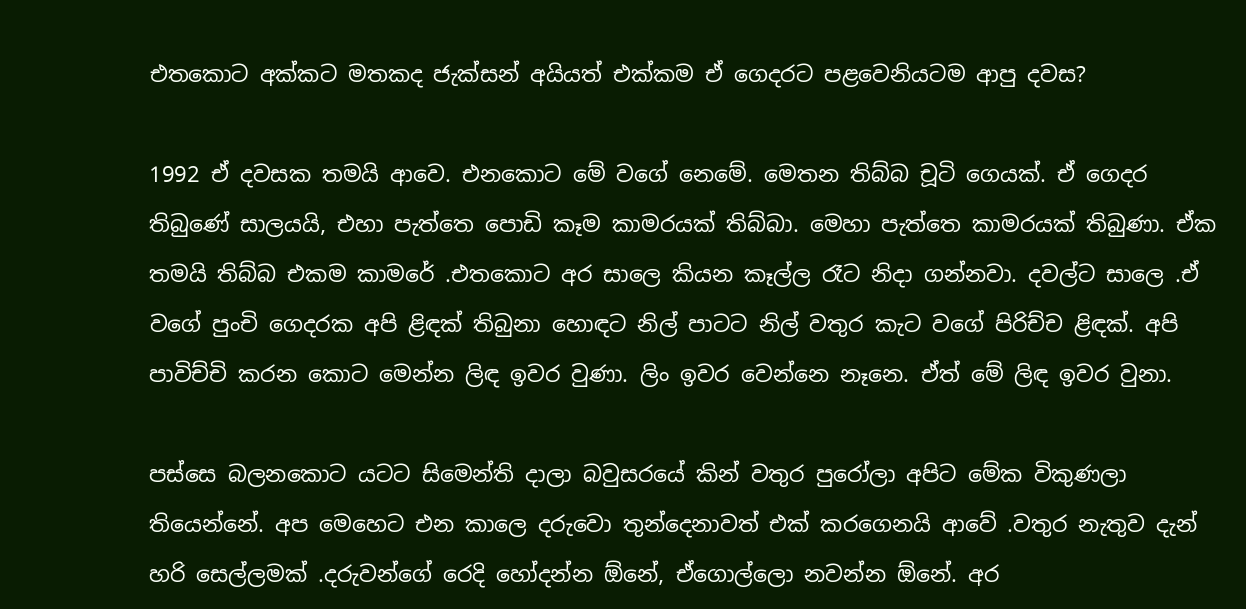එතකොට අක්කට මතකද ජැක්සන් අයියත් එක්කම ඒ ගෙදරට පළවෙනියටම ආපු දවස?

1992 ඒ දවසක තමයි ආවෙ. එනකොට මේ වගේ නෙමේ. මෙතන තිබ්බ චූටි ගෙයක්. ඒ ගෙදර තිබුණේ සාලයයි, එහා පැත්තෙ පොඩි කෑම කාමරයක් තිබ්බා. මෙහා පැත්තෙ කාමරයක් තිබුණා. ඒක තමයි තිබ්බ එකම කාමරේ .එතකොට අර සාලෙ කියන කෑල්ල රෑට නිදා ගන්නවා. දවල්ට සාලෙ .ඒ වගේ පුංචි ගෙදරක අපි ළිඳක් තිබුනා හොඳට නිල් පාටට නිල් වතුර කැට වගේ පිරිච්ච ළිඳක්. අපි පාවිච්චි කරන කොට මෙන්න ලිඳ ඉවර වුණා. ලිං ඉවර වෙන්නෙ නෑනෙ. ඒත් මේ ලිඳ ඉවර වුනා.

පස්සෙ බලනකොට යටට සිමෙන්ති දාලා බවුසරයේ කින් වතුර පුරෝලා අපිට මේක විකුණලා තියෙන්නේ. අප මෙහෙට එන කාලෙ දරුවො තුන්දෙනාවත් එක් කරගෙනයි ආවේ .වතුර නැතුව දැන් හරි සෙල්ලමක් .දරුවන්ගේ රෙදි හෝදන්න ඕනේ, ඒගොල්ලො නවන්න ඕනේ. අර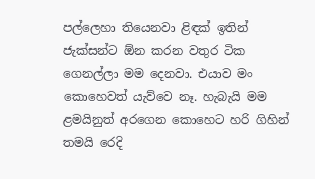පල්ලෙහා තියෙනවා ළිඳක් ඉතින් ජැක්සන්ට ඕන කරන වතුර ටික ගෙනල්ලා මම දෙනවා. එයාව මං කොහෙවත් යැව්වෙ නෑ. හැබැයි මම ළමයිනුත් අරගෙන කොහෙට හරි ගිහින් තමයි රෙදි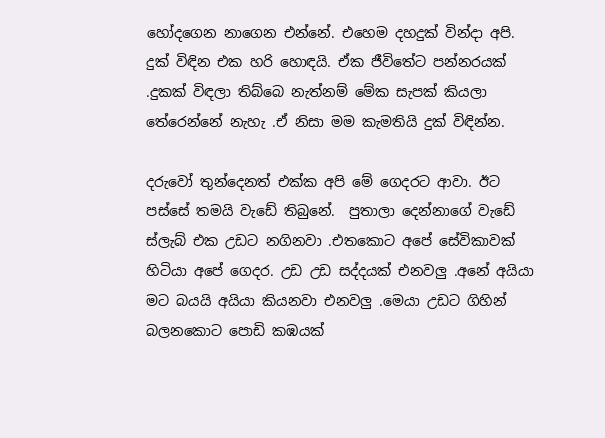හෝදගෙන නාගෙන එන්නේ. එහෙම දහදුක් වින්දා අපි. දුක් විඳින එක හරි හොඳයි. ඒක ජීවිතේට පන්නරයක් .දුකක් විඳලා තිබ්බෙ නැත්නම් මේක සැපක් කියලා තේරෙන්නේ නැහැ .ඒ නිසා මම කැමතියි දුක් විඳින්න.

දරුවෝ තුන්දෙනත් එක්ක අපි මේ ගෙදරට ආවා. ඊට පස්සේ තමයි වැඩේ තිබුනේ.  පුතාලා දෙන්නාගේ වැඩේ ස්ලැබ් එක උඩට නගිනවා .එතකොට අපේ සේවිකාවක් හිටියා අපේ ගෙදර. උඩ උඩ සද්දයක් එනවලු .අනේ අයියා මට බයයි අයියා කියනවා එනවලු .මෙයා උඩට ගිහින් බලනකොට පොඩි කඹයක්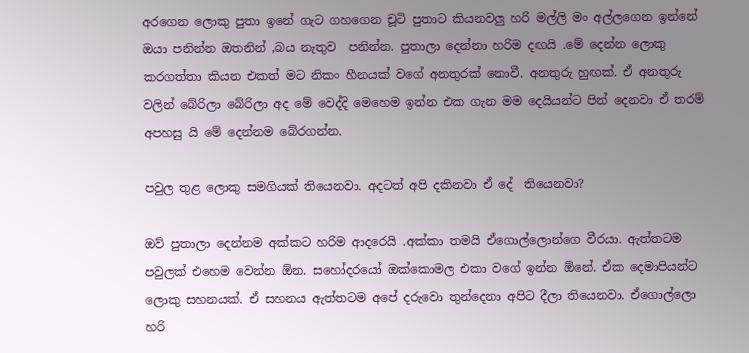අරගෙන ලොකු පුතා ඉනේ ගැට ගහගෙන චූටි පුතාට කියනවලු හරි මල්ලි මං අල්ලගෙන ඉන්නේ ඔයා පනින්න ඔතනින් ,බය නැතුව  පනින්න. පුතාලා දෙන්නා හරිම දඟයි .මේ දෙන්න ලොකු කරගත්තා කියන එකත් මට නිකං හීනයක් වගේ අනතුරක් නොවී. අනතුරු හුඟක්. ඒ අනතුරු වලින් බේරිලා බේරිලා අද මේ වෙද්දි මෙහෙම ඉන්න එක ගැන මම දෙයියන්ට පින් දෙනවා ඒ තරම් අපහසු යි මේ දෙන්නම බේරගන්න.

පවුල තුළ ලොකු සමගියක් තියෙනවා. අදටත් අපි දකිනවා ඒ දේ  තියෙනවා?

ඔව් පුතාලා දෙන්නම අක්කට හරිම ආදරෙයි .අක්කා තමයි ඒගොල්ලොන්ගෙ වීරයා. ඇත්තටම පවුලක් එහෙම වෙන්න ඕන. සහෝදරයෝ ඔක්කොමල එකා වගේ ඉන්න ඕනේ. ඒක දෙමාපියන්ට ලොකු සහනයක්. ඒ සහනය ඇත්තටම අපේ දරුවො තුන්දෙනා අපිට දීලා තියෙනවා. ඒගොල්ලො හරි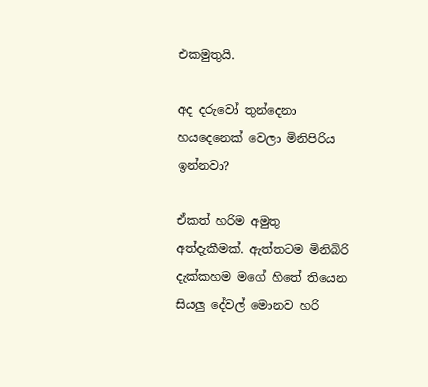එකමුතුයි.

අද දරුවෝ තුන්දෙනා හයදෙනෙක් වෙලා මිනිපිරිය ඉන්නවා?

ඒකත් හරිම අමුතු අත්දැකීමක්. ඇත්තටම මිනිබිරි දැක්කහම මගේ හිතේ තියෙන සියලු දේවල් මොනව හරි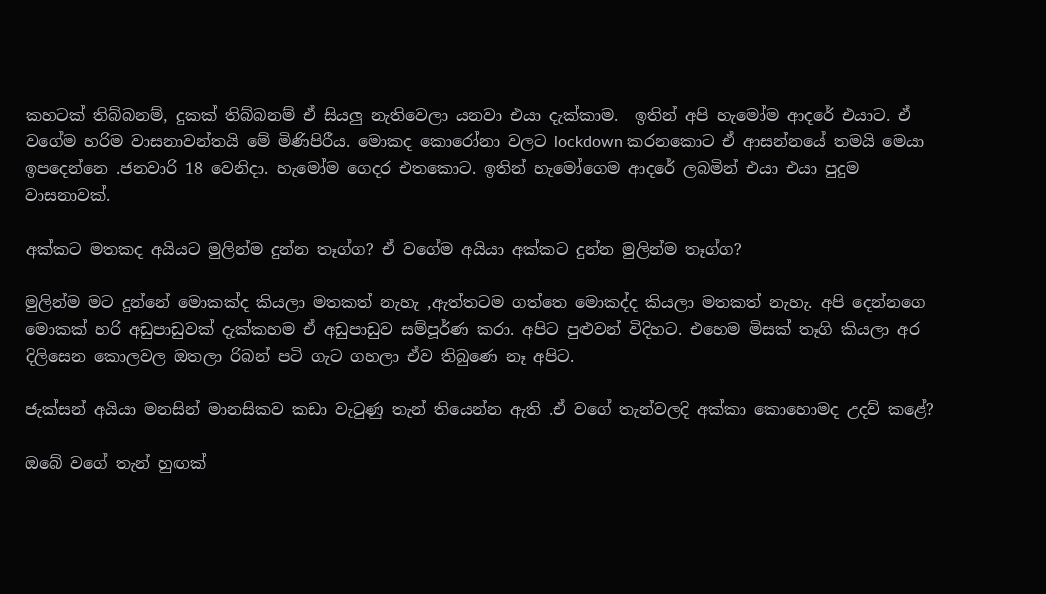කහටක් තිබ්බනම්, දුකක් තිබ්බනම් ඒ සියලු නැතිවෙලා යනවා එයා දැක්කාම.  ඉතින් අපි හැමෝම ආදරේ එයාට. ඒ වගේම හරිම වාසනාවන්තයි මේ මිණිපිරීය. මොකද කොරෝනා වලට lockdown කරනකොට ඒ ආසන්නයේ තමයි මෙයා ඉපදෙන්නෙ .ජනවාරි 18 වෙනිදා. හැමෝම ගෙදර එතකොට. ඉතින් හැමෝගෙම ආදරේ ලබමින් එයා එයා පුදුම වාසනාවක්.

අක්කට මතකද අයියට මුලින්ම දුන්න තෑග්ග? ඒ වගේම අයියා අක්කට දුන්න මුලින්ම තෑග්ග?

මුලින්ම මට දුන්නේ මොකක්ද කියලා මතකත් නැහැ ,ඇත්තටම ගත්තෙ මොකද්ද කියලා මතකත් නැහැ. අපි දෙන්නගෙ මොකක් හරි අඩුපාඩුවක් දැක්කහම ඒ අඩුපාඩුව සම්පූර්ණ කරා. අපිට පුළුවන් විදිහට. එහෙම මිසක් තෑගි කියලා අර දිලිසෙන කොලවල ඔතලා රිබන් පටි ගැට ගහලා ඒව තිබුණෙ නෑ අපිට.

ජැක්සන් අයියා මනසින් මානසිකව කඩා වැටුණු තැන් තියෙන්න ඇති .ඒ වගේ තැන්වලදි අක්කා කොහොමද උදව් කළේ?

ඔබේ වගේ තැන් හුඟක්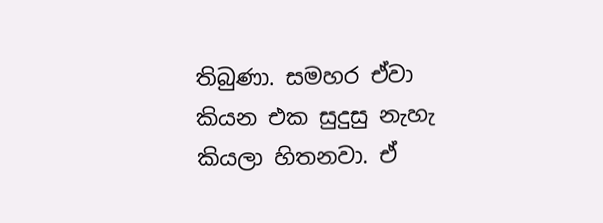තිබුණා. සමහර ඒවා කියන එක සුදුසු නැහැ කියලා හිතනවා. ඒ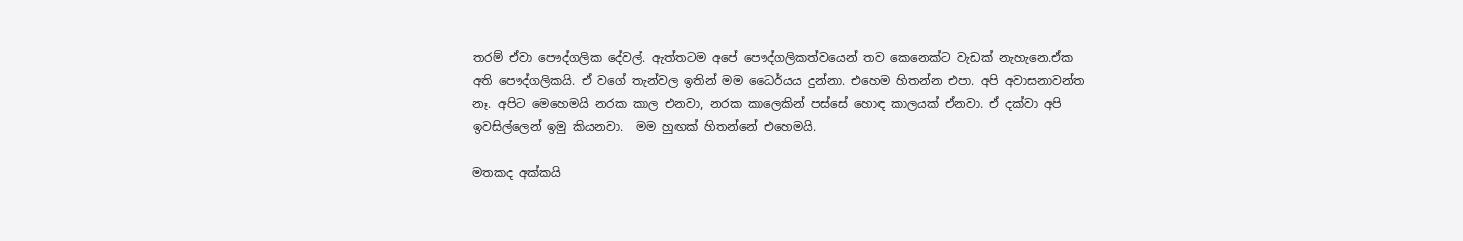තරම් ඒවා පෞද්ගලික දේවල්. ඇත්තටම අපේ පෞද්ගලිකත්වයෙන් තව කෙනෙක්ට වැඩක් නැහැනෙ.ඒක  අති පෞද්ගලිකයි. ඒ වගේ තැන්වල ඉතින් මම ධෛර්යය දුන්නා. එහෙම හිතන්න එපා. අපි අවාසනාවන්ත නෑ. අපිට මෙහෙමයි නරක කාල එනවා, නරක කාලෙකින් පස්සේ හොඳ කාලයක් ඒනවා. ඒ දක්වා අපි ඉවසිල්ලෙන් ඉමු කියනවා.  මම හුඟක් හිතන්නේ එහෙමයි.

මතකද අක්කයි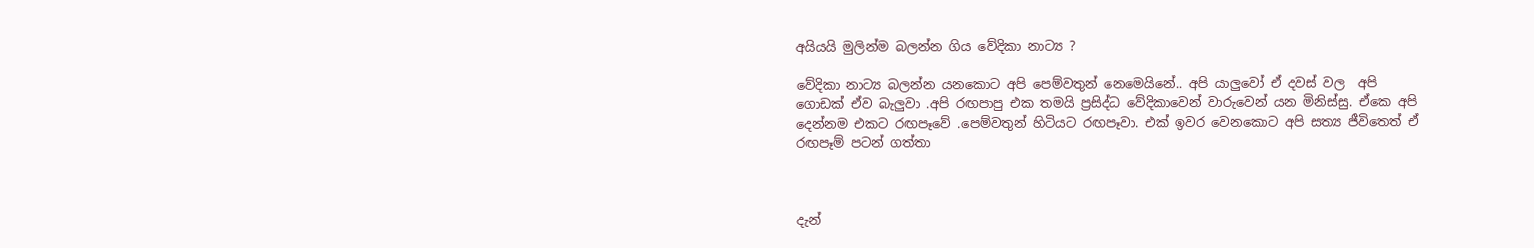අයියයි මුලින්ම බලන්න ගිය වේදිකා නාට්‍ය ?

වේදිකා නාට්‍ය බලන්න යනකොට අපි පෙම්වතුන් නෙමෙයිනේ.. අපි යාලුවෝ ඒ දවස් වල  අපි ගොඩක් ඒව බැලුවා .අපි රඟපාපු එක තමයි ප්‍රසිද්ධ වේදිකාවෙන් වාරුවෙන් යන මිනිස්සු. ඒකෙ අපි දෙන්නම එකට රඟපෑවේ .පෙම්වතුන් හිටියට රඟපෑවා. එක් ඉවර වෙනකොට අපි සත්‍ය ජීවිතෙත් ඒ රඟපෑම් පටන් ගත්තා



දැන්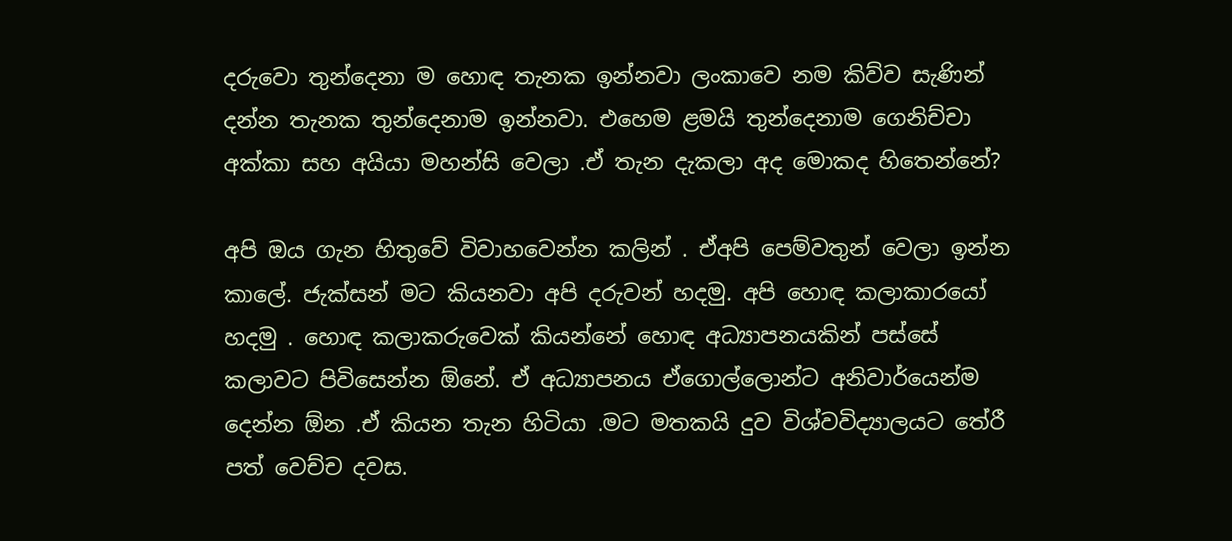දරුවො තුන්දෙනා ම හොඳ තැනක ඉන්නවා ලංකාවෙ නම කිව්ව සැණින් දන්න තැනක තුන්දෙනාම ඉන්නවා. එහෙම ළමයි තුන්දෙනාම ගෙනිච්චා අක්කා සහ අයියා මහන්සි වෙලා .ඒ තැන දැකලා අද මොකද හිතෙන්නේ?

අපි ඔය ගැන හිතුවේ විවාහවෙන්න කලින් . ඒඅපි පෙම්වතුන් වෙලා ඉන්න කාලේ. ජැක්සන් මට කියනවා අපි දරුවන් හදමු. අපි හොඳ කලාකාරයෝ හදමු . හොඳ කලාකරුවෙක් කියන්නේ හොඳ අධ්‍යාපනයකින් පස්සේ කලාවට පිවිසෙන්න ඕනේ. ඒ අධ්‍යාපනය ඒගොල්ලොන්ට අනිවාර්යෙන්ම දෙන්න ඕන .ඒ කියන තැන හිටියා .මට මතකයි දුව විශ්වවිද්‍යාලයට තේරී පත් වෙච්ච දවස.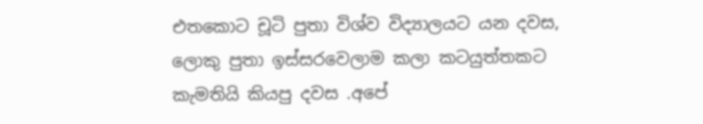එතකොට චූටි පුතා විශ්ව විද්‍යාලයට යන දවස, ලොකු පුතා ඉස්සරවෙලාම කලා කටයුත්තකට කැමතියි කියපු දවස .අපේ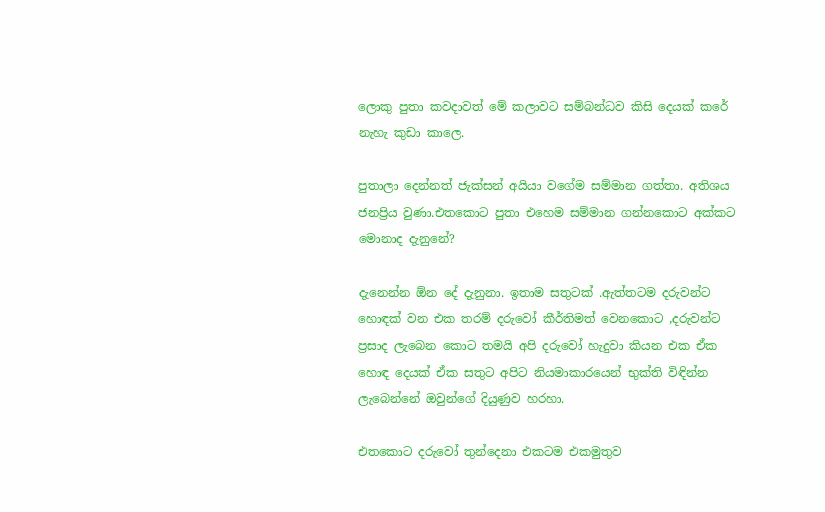ලොකු පුතා කවදාවත් මේ කලාවට සම්බන්ධව කිසි දෙයක් කරේ නැහැ කුඩා කාලෙ.

පුතාලා දෙන්නත් ජැක්සන් අයියා වගේම සම්මාන ගත්තා. අතිශය ජනප්‍රිය වුණා.එතකොට පුතා එහෙම සම්මාන ගන්නකොට අක්කට මොනාද දැනුනේ?

දැනෙන්න ඕන දේ දැනුනා. ඉතාම සතුටක් .ඇත්තටම දරුවන්ට හොඳක් වන එක තරම් දරුවෝ කීර්තිමත් වෙනකොට ,දරුවන්ට ප්‍රසාද ලැබෙන කොට තමයි අපි දරුවෝ හැදුවා කියන එක ඒක හොඳ දෙයක් ඒක සතුට අපිට නියමාකාරයෙන් භුක්ති විඳින්න ලැබෙන්නේ ඔවුන්ගේ දියුණුව හරහා.

එතකොට දරුවෝ තුන්දෙනා එකටම එකමුතුව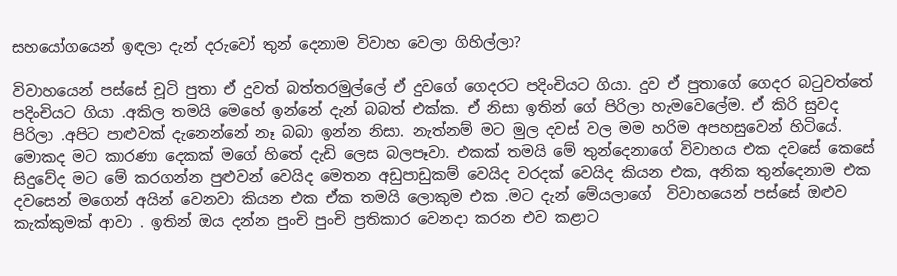සහයෝගයෙන් ඉඳලා දැන් දරුවෝ තුන් දෙනාම විවාහ වෙලා ගිහිල්ලා?

විවාහයෙන් පස්සේ චූටි පුතා ඒ දුවත් බත්තරමුල්ලේ ඒ දුවගේ ගෙදරට පදිංචියට ගියා. දුව ඒ පුතාගේ ගෙදර බටුවත්තේ පදිංචියට ගියා .අකිල තමයි මෙහේ ඉන්නේ දැන් බබත් එක්ක. ඒ නිසා ඉතින් ගේ පිරිලා හැමවෙලේම. ඒ කිරි සුවද පිරිලා .අපිට පාළුවක් දැනෙන්නේ නෑ බබා ඉන්න නිසා. නැත්නම් මට මුල දවස් වල මම හරිම අපහසුවෙන් හිටියේ. මොකද මට කාරණා දෙකක් මගේ හිතේ දැඩි ලෙස බලපෑවා. එකක් තමයි මේ තුන්දෙනාගේ විවාහය එක දවසේ කෙසේ සිදුවේද මට මේ කරගන්න පුළුවන් වෙයිද මෙතන අඩුපාඩුකම් වෙයිද වරදක් වෙයිද කියන එක, අනික තුන්දෙනාම එක දවසෙන් මගෙන් අයින් වෙනවා කියන එක ඒක තමයි ලොකුම එක .මට දැන් මේයලාගේ  විවාහයෙන් පස්සේ ඔළුව කැක්කුමක් ආවා . ඉතින් ඔය දන්න පුංචි පුංචි ප්‍රතිකාර වෙනදා කරන එව කළාට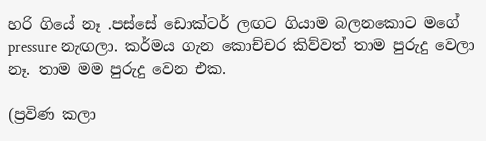හරි ගියේ නෑ .පස්සේ ඩොක්ටර් ලඟට ගියාම බලනකොට මගේ pressure නැඟලා. කර්මය ගැන කොච්චර කිව්වත් තාම පුරුදු වෙලා නෑ. තාම මම පුරුදු වෙන එක.

(ප්‍රවිණ කලා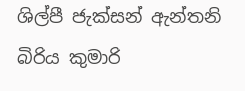ශිල්පී ජැක්සන් ඇන්තනි බිරිය කුමාරි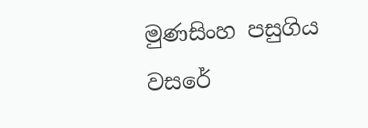මුණසිංහ පසුගිය වසරේ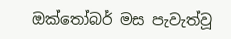ඔක්තෝබර් මස පැවැත්වූ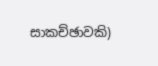සාකච්ඡාවකි)